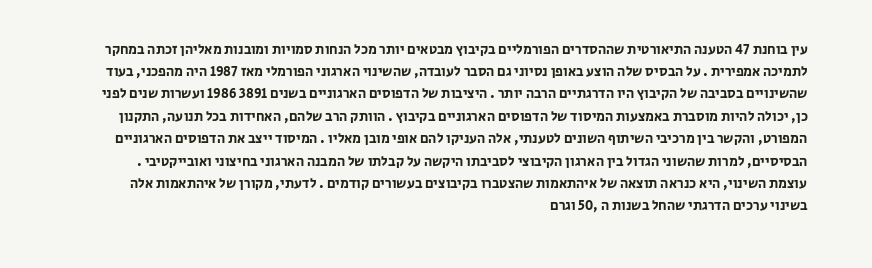עין בוחנת 47 הטענה התיאורטית שההסדרים הפורמליים בקיבוץ מבטאים יותר מכל הנחות סמויות ומובנות מאליהן זכתה במחקר לתמיכה אמפירית . על הבסיס שלה הוצע באופן נסיוני גם הסבר לעובדה, שהשינוי הארגוני הפורמלי מאז 1987 היה מהפכני, בעוד שהשינויים בסביבה של הקיבוץ היו הדרגתיים הרבה יותר . היציבות של הדפוסים הארגוניים בשנים 3891 1986 ועשרות שנים לפני כן, יכולה להיות מוסברת באמצעות המיסוד של הדפוסים הארגוניים בקיבוץ . הוותק הרב שלהם, האחידות בכל תנועה, התקנון המפורט, והקשר בין מרכיבי השיתוף השונים לטענתי, אלה העניקו להם אופי מובן מאליו . המיסוד ייצב את הדפוסים הארגוניים הבסיסיים, למרות שהשוני הגדול בין הארגון הקיבוצי לסביבתו היקשה על קבלתו של המבנה הארגוני בחיצוני ואובייקטיבי . עוצמת השינוי, היא כנראה תוצאה של איהתאמות שהצטברו בקיבוצים בעשורים קודמים . לדעתי, מקורן של איהתאמות אלה בשינוי ערכים הדרגתי שהחל בשנות ה ,50 וגרם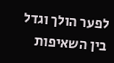לפער הולך וגדל בין השאיפות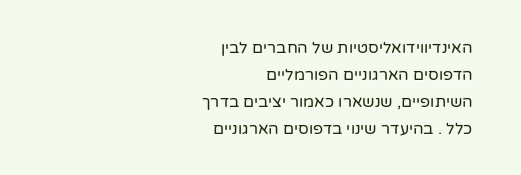האינדיווידואליסטיות של החברים לבין הדפוסים הארגוניים הפורמליים השיתופיים, שנשארו כאמור יציבים בדרך כלל . בהיעדר שינוי בדפוסים הארגוניים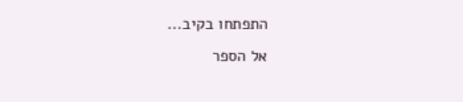התפתחו בקיב...
אל הספר